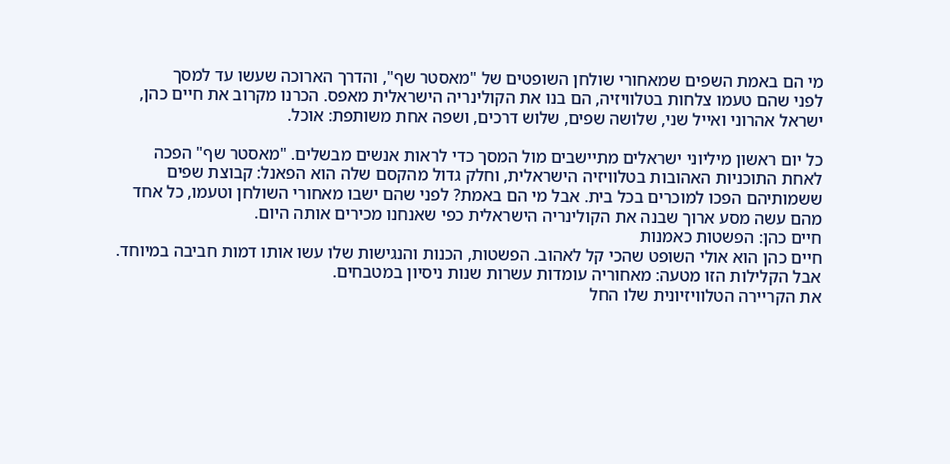מי הם באמת השפים שמאחורי שולחן השופטים של "מאסטר שף", והדרך הארוכה שעשו עד למסך
לפני שהם טעמו צלחות בטלוויזיה, הם בנו את הקולינריה הישראלית מאפס. הכרנו מקרוב את חיים כהן, ישראל אהרוני ואייל שני, שלושה שפים, שלוש דרכים, ושפה אחת משותפת: אוכל.

כל יום ראשון מיליוני ישראלים מתיישבים מול המסך כדי לראות אנשים מבשלים. "מאסטר שף" הפכה לאחת התוכניות האהובות בטלוויזיה הישראלית, וחלק גדול מהקסם שלה הוא הפאנל: קבוצת שפים ששמותיהם הפכו למוכרים בכל בית. אבל מי הם באמת? לפני שהם ישבו מאחורי השולחן וטעמו, כל אחד מהם עשה מסע ארוך שבנה את הקולינריה הישראלית כפי שאנחנו מכירים אותה היום.
חיים כהן: הפשטות כאמנות
חיים כהן הוא אולי השופט שהכי קל לאהוב. הפשטות, הכנות והנגישות שלו עשו אותו דמות חביבה במיוחד. אבל הקלילות הזו מטעה: מאחוריה עומדות עשרות שנות ניסיון במטבחים.
את הקריירה הטלוויזיונית שלו החל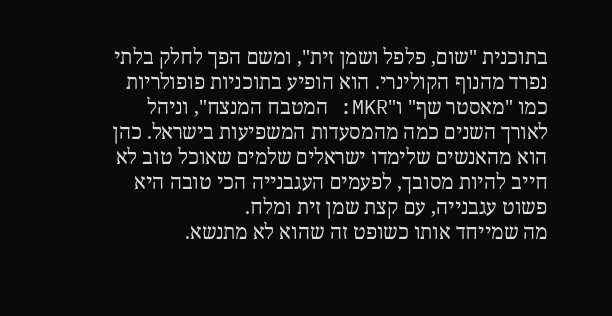בתוכנית "שום, פלפל ושמן זית", ומשם הפך לחלק בלתי נפרד מהנוף הקולינרי. הוא הופיע בתוכניות פופולריות כמו "מאסטר שף" ו"MKR: המטבח המנצח", וניהל לאורך השנים כמה מהמסעדות המשפיעות בישראל. כהן הוא מהאנשים שלימדו ישראלים שלמים שאוכל טוב לא חייב להיות מסובך, לפעמים העגבנייה הכי טובה היא פשוט עגבנייה, עם קצת שמן זית ומלח.
מה שמייחד אותו כשופט זה שהוא לא מתנשא.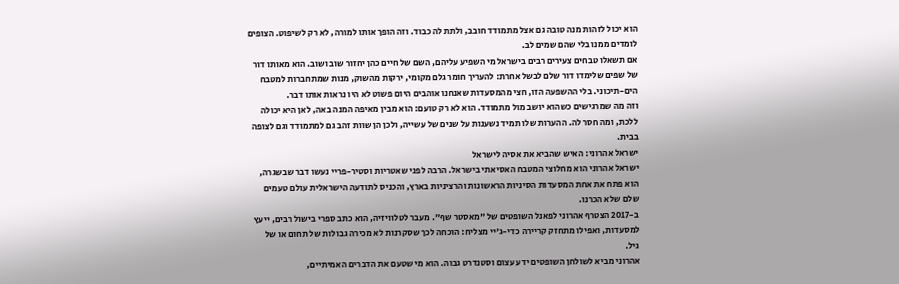הוא יכול לזהות מנה טובה גם אצל מתמודד חובב, ולתת לה כבוד. וזה הופך אותו למורה, לא רק לשיפוט. הצופים לומדים ממנו בלי שהם שמים לב.
אם תשאלו טבחים צעירים רבים בישראל מי השפיע עליהם, השם של חיים כהן יחזור שוב ושוב. הוא מאותו דור של שפים שלימדו דור שלם לבשל אחרת: להעריך חומר גלם מקומי, ירקות מהשוק, מנות שמתחברות למטבח הים-תיכוני. בלי ההשפעה הזו, חצי מהמסעדות שאנחנו אוהבים היום פשוט לא היו נראות אותו דבר.
וזה מה שמרגישים כשהוא יושב מול מתמודד. הוא לא רק טועם: הוא מבין מאיפה המנה באה, לאן היא יכולה ללכת, ומה חסר לה. ההערות שלו תמיד נשענות על שנים של עשייה, ולכן הן שוות זהב גם למתמודד וגם לצופה בבית.
ישראל אהרוני: האיש שהביא את אסיה לישראל
ישראל אהרוני הוא מחלוצי המטבח האסיאתי בישראל. הרבה לפני שאטריות וסטיר-פריי נעשו דבר שבשגרה, הוא פתח את אחת המסעדות הסיניות הראשונות והרציניות בארץ, והכניס לתודעה הישראלית עולם טעמים שלם שלא הכרנו.
ב-2017 הצטרף אהרוני לפאנל השופטים של "מאסטר שף". מעבר לטלוויזיה, הוא כתב ספרי בישול רבים, ייעץ למסעדות, ואפילו מתחזק קריירה כדי-ג'יי מצליח: הוכחה לכך שסקרנות לא מכירה גבולות של תחום או של גיל.
אהרוני מביא לשולחן השופטים ידע עצום וסטנדרט גבוה. הוא מי שטעם את הדברים האמיתיים,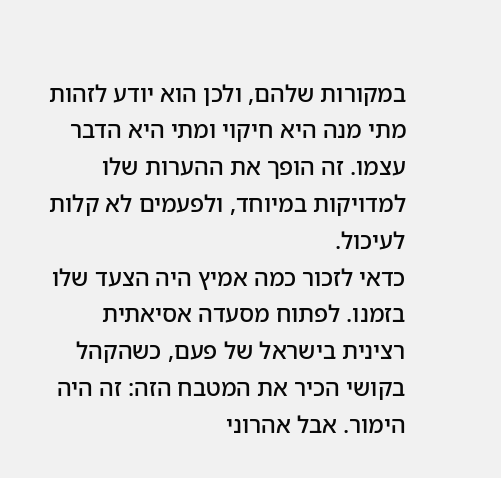במקורות שלהם, ולכן הוא יודע לזהות מתי מנה היא חיקוי ומתי היא הדבר עצמו. זה הופך את ההערות שלו למדויקות במיוחד, ולפעמים לא קלות לעיכול.
כדאי לזכור כמה אמיץ היה הצעד שלו בזמנו. לפתוח מסעדה אסיאתית רצינית בישראל של פעם, כשהקהל בקושי הכיר את המטבח הזה: זה היה הימור. אבל אהרוני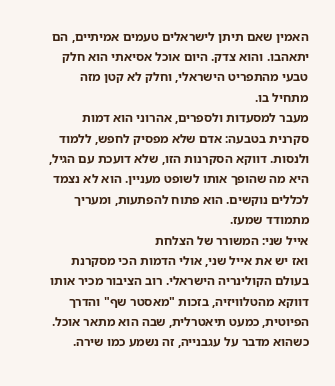האמין שאם תיתן לישראלים טעמים אמיתיים, הם יתאהבו. והוא צדק. היום אוכל אסיאתי הוא חלק טבעי מהתפריט הישראלי, וחלק לא קטן מזה מתחיל בו.
מעבר למסעדות ולספרים, אהרוני הוא דמות סקרנית בטבעה: אדם שלא מפסיק לחפש, ללמוד ולנסות. דווקא הסקרנות הזו, שלא דועכת עם הגיל, היא מה שהופך אותו לשופט מעניין. הוא לא נצמד לכללים נוקשים. הוא פתוח להפתעות, ומעריך מתמודד שמעז.
אייל שני: המשורר של הצלחת
ואז יש את אייל שני, אולי הדמות הכי מסקרנת בעולם הקולינריה הישראלי. רוב הציבור מכיר אותו דווקא מהטלוויזיה, בזכות "מאסטר שף" והדרך הפיוטית, כמעט תיאטרלית, שבה הוא מתאר אוכל. כשהוא מדבר על עגבנייה, זה נשמע כמו שירה.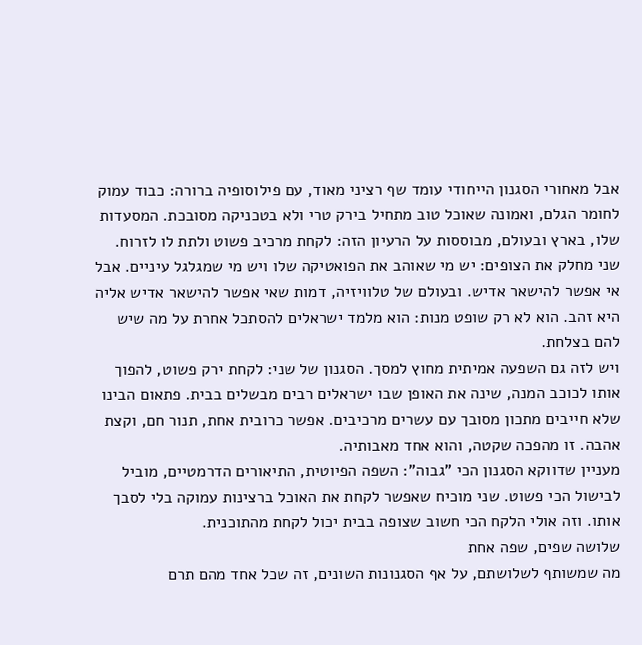אבל מאחורי הסגנון הייחודי עומד שף רציני מאוד, עם פילוסופיה ברורה: כבוד עמוק לחומר הגלם, ואמונה שאוכל טוב מתחיל בירק טרי ולא בטכניקה מסובכת. המסעדות שלו, בארץ ובעולם, מבוססות על הרעיון הזה: לקחת מרכיב פשוט ולתת לו לזרוח.
שני מחלק את הצופים: יש מי שאוהב את הפואטיקה שלו ויש מי שמגלגל עיניים. אבל אי אפשר להישאר אדיש. ובעולם של טלוויזיה, דמות שאי אפשר להישאר אדיש אליה היא זהב. הוא לא רק שופט מנות: הוא מלמד ישראלים להסתכל אחרת על מה שיש להם בצלחת.
ויש לזה גם השפעה אמיתית מחוץ למסך. הסגנון של שני: לקחת ירק פשוט, להפוך אותו לכוכב המנה, שינה את האופן שבו ישראלים רבים מבשלים בבית. פתאום הבינו שלא חייבים מתכון מסובך עם עשרים מרכיבים. אפשר כרובית אחת, תנור חם, וקצת אהבה. זו מהפכה שקטה, והוא אחד מאבותיה.
מעניין שדווקא הסגנון הכי "גבוה": השפה הפיוטית, התיאורים הדרמטיים, מוביל לבישול הכי פשוט. שני מוכיח שאפשר לקחת את האוכל ברצינות עמוקה בלי לסבך אותו. וזה אולי הלקח הכי חשוב שצופה בבית יכול לקחת מהתוכנית.
שלושה שפים, שפה אחת
מה שמשותף לשלושתם, על אף הסגנונות השונים, זה שכל אחד מהם תרם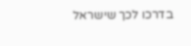בדרכו לכך שישראל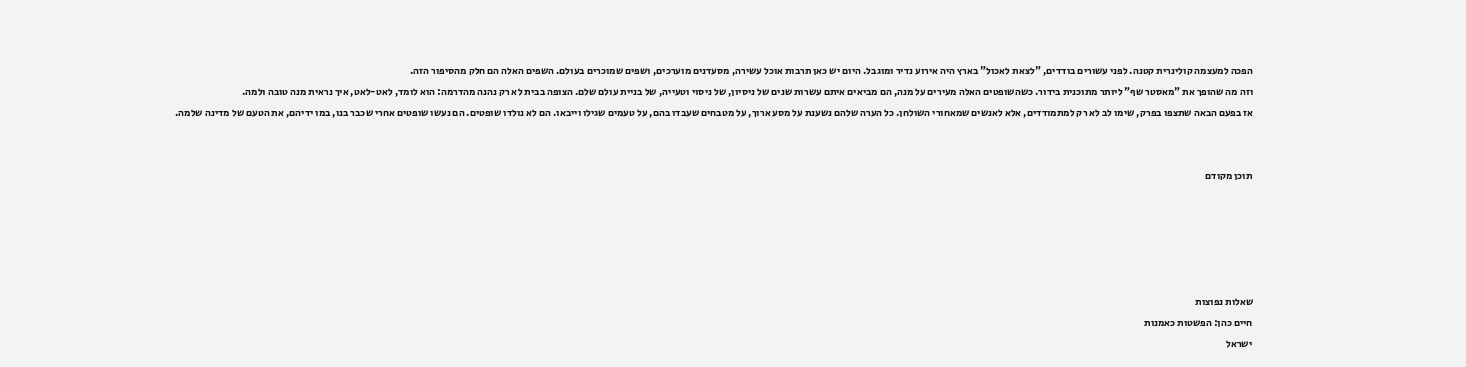הפכה למעצמה קולינרית קטנה. לפני עשורים בודדים, "לצאת לאכול" בארץ היה אירוע נדיר ומוגבל. היום יש כאן תרבות אוכל עשירה, מסעדנים מוערכים, ושפים שמוכרים בעולם. השפים האלה הם חלק מהסיפור הזה.
וזה מה שהופך את "מאסטר שף" ליותר מתוכנית בידור. כשהשופטים האלה מעירים על מנה, הם מביאים איתם עשרות שנים של ניסיון, של ניסוי וטעייה, של בניית עולם שלם. הצופה בבית לא רק נהנה מהדרמה: הוא לומד, לאט-לאט, איך נראית מנה טובה ולמה.
אז בפעם הבאה שתצפו בפרק, שימו לב לא רק למתמודדים, אלא לאנשים שמאחורי השולחן. כל הערה שלהם נשענת על מסע ארוך, על מטבחים שעבדו בהם, על טעמים שגילו וייבאו. הם לא נולדו שופטים. הם נעשו שופטים אחרי שכבר בנו, במו ידיהם, את הטעם של מדינה שלמה.


תוכן מקודם





שאלות נפוצות
חיים כהן: הפשטות כאמנות
ישראל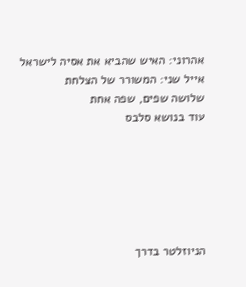אהרוני: האיש שהביא את אסיה לישראל
אייל שני: המשורר של הצלחת
שלושה שפים, שפה אחת
עוד בנושא סלבס






הניוזלטר בדרך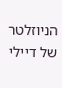הניוזלטר של דיילי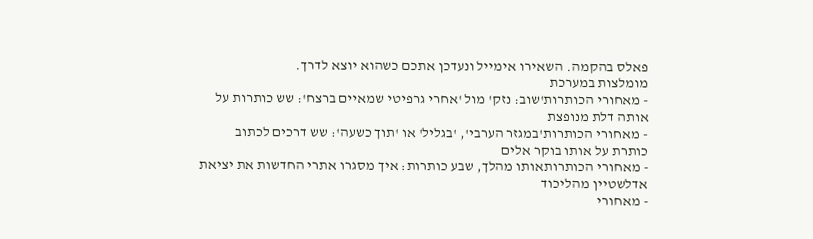פאלס בהקמה. השאירו אימייל ונעדכן אתכם כשהוא יוצא לדרך.
מומלצות במערכת
- מאחורי הכותרות'שוב: נזק' מול 'אחרי גרפיטי שמאיים ברצח': שש כותרות על אותה דלת מנופצת
- מאחורי הכותרות'במגזר הערבי', 'בגליל' או 'תוך כשעה': שש דרכים לכתוב כותרת על אותו בוקר אלים
- מאחורי הכותרותאותו מהלך, שבע כותרות: איך מסגרו אתרי החדשות את יציאת אדלשטיין מהליכוד
- מאחורי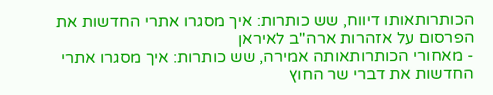הכותרותאותו דיווח, שש כותרות: איך מסגרו אתרי החדשות את הפרסום על אזהרות ארה"ב לאיראן
- מאחורי הכותרותאותה אמירה, שש כותרות: איך מסגרו אתרי החדשות את דברי שר החוץ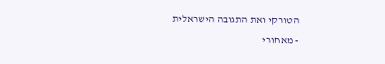הטורקי ואת התגובה הישראלית
- מאחורי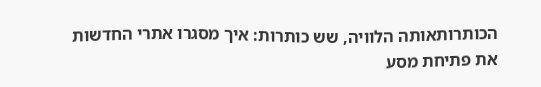הכותרותאותה הלוויה, שש כותרות: איך מסגרו אתרי החדשות את פתיחת מסע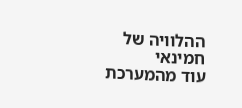ההלוויה של חמינאי
עוד מהמערכת